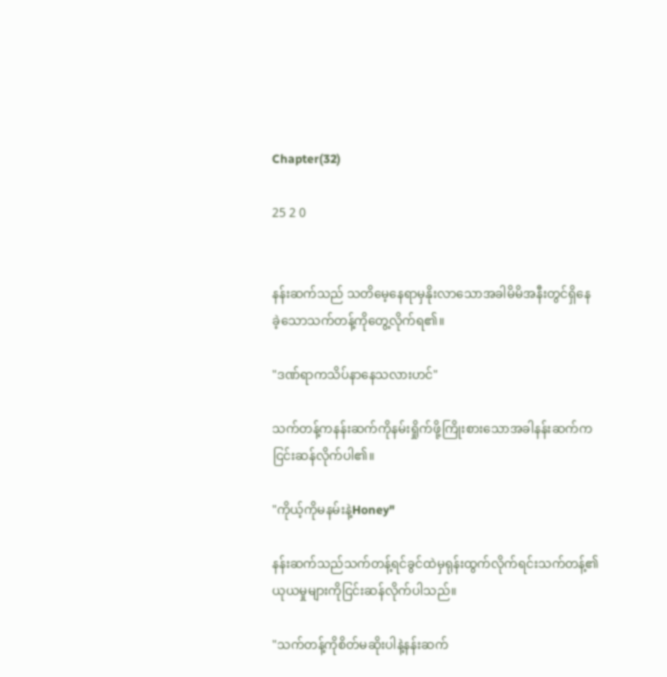Chapter(32)

25 2 0


နန်းဆက်သည် သတိမေ့နေရာမှနိုးလာသောအခါမိမိအနီးတွင်ရှိ‌နေခဲ့‌သောသက်တန့်ကိုတွေ့လိုက်ရ၏။

"ဒဏ်ရာကသိပ်နာနေသလားဟင်"

သက်တန့်ကနန်းဆက်ကိုနမ်းရှိုက်ဖို့ကြိုးစားသောအခါနန်းဆက်ကငြင်းဆန်လိုက်ပါ၏။

"ကိုယ့်ကိုမနမ်းနဲ့Honey"

နန်းဆက်သည်သက်တန့်ရင်ခွင်ထဲမှရုန်းထွက်လိုက်ရင်းသက်တန့်၏ယုယမှုများကိုငြင်းဆန်လိုက်ပါသည်။

"သက်တန့်ကိုစိတ်မဆိုးပါနဲ့နန်းဆက်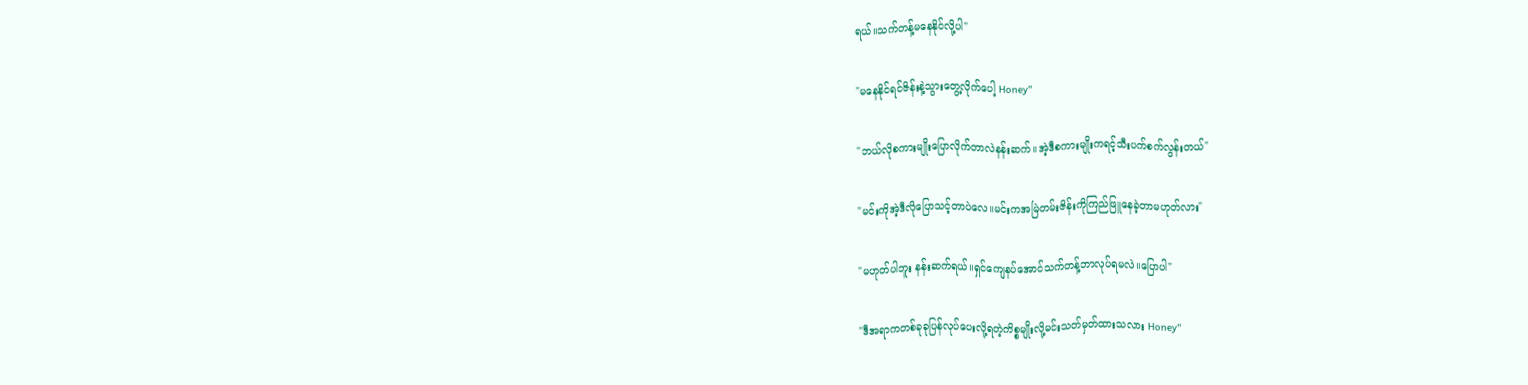ရယ်။သက်တန့်မနေနိုင်လို့ပါ"

"မနေနိုင်ရင်ဇိန်းနဲ့သွားတွေ့လိုက်ပေါ့ Honey"

"ဘယ်လိုစကားမျိုးပြောလိုက်တာလဲနန်းဆက်။အဲ့ဒီစကားမျိုးကရင့်သီးပက်စက်လွန်းတယ်"

"မင်းကိုအဲ့ဒီလိုပြောသင့်တာပဲလေ။မင်းကအမြဲတမ်းဇိန်းကိုကြည်ဖြူနေခဲ့တာမဟုတ်လား"

"မဟုတ်ပါဘူး နန်းဆက်ရယ်။ရှင်ကျေနပ်အောင်သက်တန့်ဘာလုပ်ရမလဲ။ပြောပါ"

"ဒီအရာကတစ်ခုခုပြန်လုပ်ပေးလို့ရတဲ့ကိစ္စမျိုးလို့မင်းသတ်မှတ်ထားသလား Honey"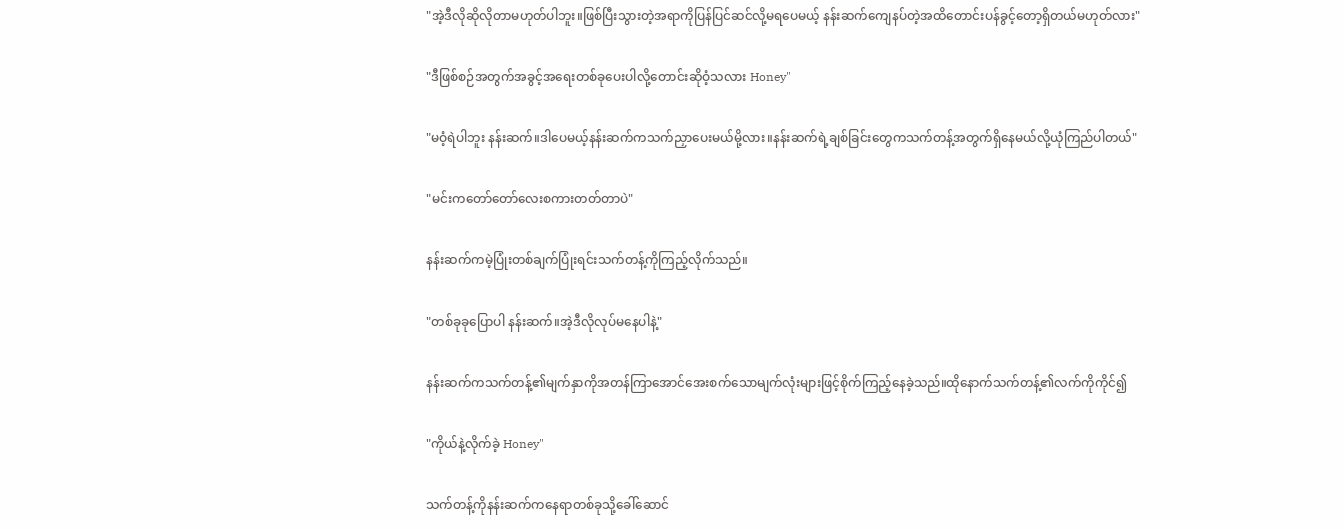"အဲ့ဒီလိုဆိုလိုတာမဟုတ်ပါဘူး။ဖြစ်ပြီးသွားတဲ့အရာကိုပြန်ပြင်ဆင်လို့မရပေမယ့် နန်းဆက်ကျေနပ်တဲ့အထိတောင်းပန်ခွင့်တော့ရှိတယ်မဟုတ်လား"

"ဒီဖြစ်စဉ်အတွက်အခွင့်အရေးတစ်ခုပေးပါလို့တောင်းဆိုဝံ့သလား Honey"

"မဝံ့ရဲပါဘူး နန်းဆက်။ဒါပေမယ့်နန်းဆက်ကသက်ညှာပေးမယ်မို့လား။နန်းဆက်ရဲ့ချစ်ခြင်းတွေကသက်တန့်အတွက်ရှိနေမယ်လို့ယုံကြည်ပါတယ်"

"မင်းကတော်တော်လေးစကားတတ်တာပဲ"

နန်းဆက်ကမဲ့ပြုံးတစ်ချက်ပြုံးရင်းသက်တန့်ကိုကြည့်လိုက်သည်။

"တစ်ခုခုပြောပါ နန်းဆက်။အဲ့ဒီလိုလုပ်မနေပါနဲ့"

နန်းဆက်ကသက်တန့်၏မျက်နှာကိုအတန်ကြာအောင်အေးစက်သောမျက်လုံးများဖြင့်စိုက်ကြည့်နေခဲ့သည်။ထိုနောက်သက်တန့်၏လက်ကိုကိုင်၍

"ကိုယ်နဲ့လိုက်ခဲ့ Honey"

သက်တန့်ကို‌နန်းဆက်ကနေရာတစ်ခုသို့ခေါ်ဆောင်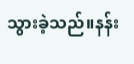သွားခဲ့သည်။နန်း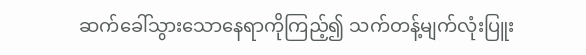ဆက်ခေါ်သွားသောနေရာကိုကြည့်၍ သက်တန့်မျက်လုံးပြူး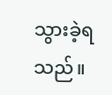သွားခဲ့ရသည်။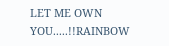LET ME OWN YOU.....!!RAINBOW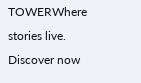TOWERWhere stories live. Discover now